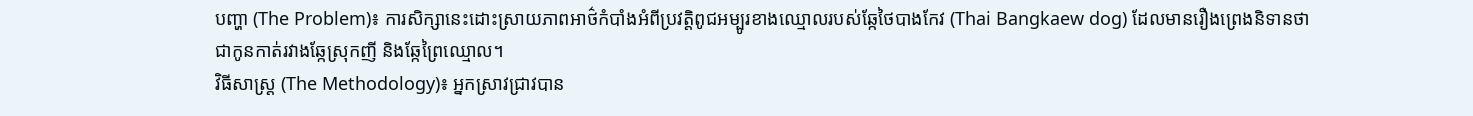បញ្ហា (The Problem)៖ ការសិក្សានេះដោះស្រាយភាពអាថ៌កំបាំងអំពីប្រវត្តិពូជអម្បូរខាងឈ្មោលរបស់ឆ្កែថៃបាងកែវ (Thai Bangkaew dog) ដែលមានរឿងព្រេងនិទានថាជាកូនកាត់រវាងឆ្កែស្រុកញី និងឆ្កែព្រៃឈ្មោល។
វិធីសាស្ត្រ (The Methodology)៖ អ្នកស្រាវជ្រាវបាន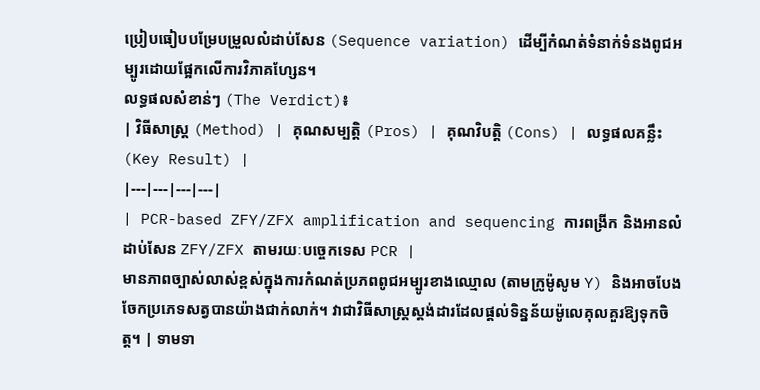ប្រៀបធៀបបម្រែបម្រួលលំដាប់សែន (Sequence variation) ដើម្បីកំណត់ទំនាក់ទំនងពូជអម្បូរដោយផ្អែកលើការវិភាគហ្សែន។
លទ្ធផលសំខាន់ៗ (The Verdict)៖
| វិធីសាស្ត្រ (Method) | គុណសម្បត្តិ (Pros) | គុណវិបត្តិ (Cons) | លទ្ធផលគន្លឹះ (Key Result) |
|---|---|---|---|
| PCR-based ZFY/ZFX amplification and sequencing ការពង្រីក និងអានលំដាប់សែន ZFY/ZFX តាមរយៈបច្ចេកទេស PCR |
មានភាពច្បាស់លាស់ខ្ពស់ក្នុងការកំណត់ប្រភពពូជអម្បូរខាងឈ្មោល (តាមក្រូម៉ូសូម Y) និងអាចបែងចែកប្រភេទសត្វបានយ៉ាងជាក់លាក់។ វាជាវិធីសាស្ត្រស្តង់ដារដែលផ្តល់ទិន្នន័យម៉ូលេគុលគួរឱ្យទុកចិត្ត។ | ទាមទា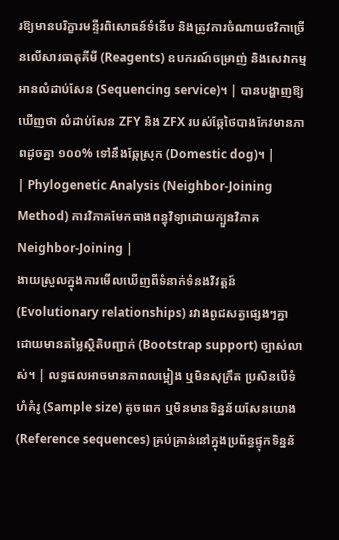រឱ្យមានបរិក្ខារមន្ទីរពិសោធន៍ទំនើប និងត្រូវការចំណាយថវិកាច្រើនលើសារធាតុគីមី (Reagents) ឧបករណ៍ចម្រាញ់ និងសេវាកម្មអានលំដាប់សែន (Sequencing service)។ | បានបង្ហាញឱ្យឃើញថា លំដាប់សែន ZFY និង ZFX របស់ឆ្កែថៃបាងកែវមានភាពដូចគ្នា ១០០% ទៅនឹងឆ្កែស្រុក (Domestic dog)។ |
| Phylogenetic Analysis (Neighbor-Joining Method) ការវិភាគមែកធាងពន្ធុវិទ្យាដោយក្បួនវិភាគ Neighbor-Joining |
ងាយស្រួលក្នុងការមើលឃើញពីទំនាក់ទំនងវិវត្តន៍ (Evolutionary relationships) រវាងពូជសត្វផ្សេងៗគ្នា ដោយមានតម្លៃស្ថិតិបញ្ជាក់ (Bootstrap support) ច្បាស់លាស់។ | លទ្ធផលអាចមានភាពលម្អៀង ឬមិនសុក្រឹត ប្រសិនបើទំហំគំរូ (Sample size) តូចពេក ឬមិនមានទិន្នន័យសែនយោង (Reference sequences) គ្រប់គ្រាន់នៅក្នុងប្រព័ន្ធផ្ទុកទិន្នន័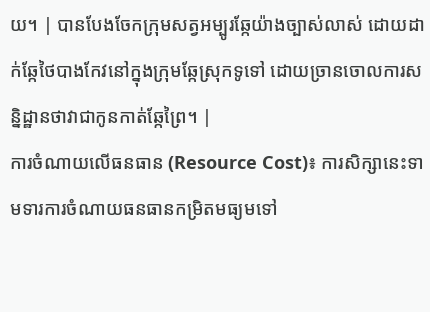យ។ | បានបែងចែកក្រុមសត្វអម្បូរឆ្កែយ៉ាងច្បាស់លាស់ ដោយដាក់ឆ្កែថៃបាងកែវនៅក្នុងក្រុមឆ្កែស្រុកទូទៅ ដោយច្រានចោលការសន្និដ្ឋានថាវាជាកូនកាត់ឆ្កែព្រៃ។ |
ការចំណាយលើធនធាន (Resource Cost)៖ ការសិក្សានេះទាមទារការចំណាយធនធានកម្រិតមធ្យមទៅ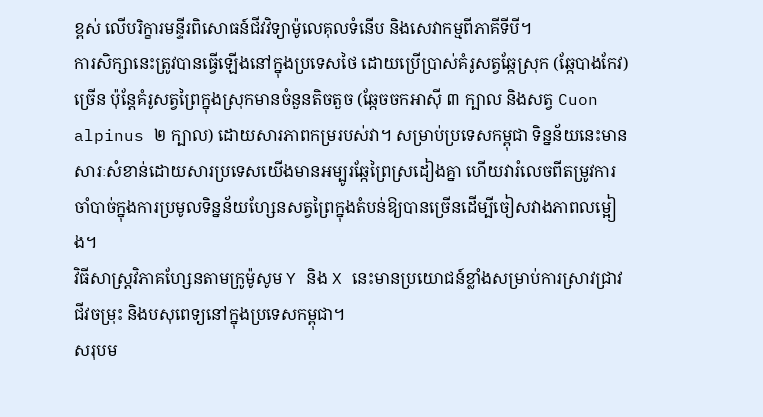ខ្ពស់ លើបរិក្ខារមន្ទីរពិសោធន៍ជីវវិទ្យាម៉ូលេគុលទំនើប និងសេវាកម្មពីភាគីទីបី។
ការសិក្សានេះត្រូវបានធ្វើឡើងនៅក្នុងប្រទេសថៃ ដោយប្រើប្រាស់គំរូសត្វឆ្កែស្រុក (ឆ្កែបាងកែវ) ច្រើន ប៉ុន្តែគំរូសត្វព្រៃក្នុងស្រុកមានចំនួនតិចតួច (ឆ្កែចចកអាស៊ី ៣ ក្បាល និងសត្វ Cuon alpinus ២ ក្បាល) ដោយសារភាពកម្ររបស់វា។ សម្រាប់ប្រទេសកម្ពុជា ទិន្នន័យនេះមានសារៈសំខាន់ដោយសារប្រទេសយើងមានអម្បូរឆ្កែព្រៃស្រដៀងគ្នា ហើយវារំលេចពីតម្រូវការចាំបាច់ក្នុងការប្រមូលទិន្នន័យហ្សែនសត្វព្រៃក្នុងតំបន់ឱ្យបានច្រើនដើម្បីចៀសវាងភាពលម្អៀង។
វិធីសាស្ត្រវិភាគហ្សែនតាមក្រូម៉ូសូម Y និង X នេះមានប្រយោជន៍ខ្លាំងសម្រាប់ការស្រាវជ្រាវជីវចម្រុះ និងបសុពេទ្យនៅក្នុងប្រទេសកម្ពុជា។
សរុបម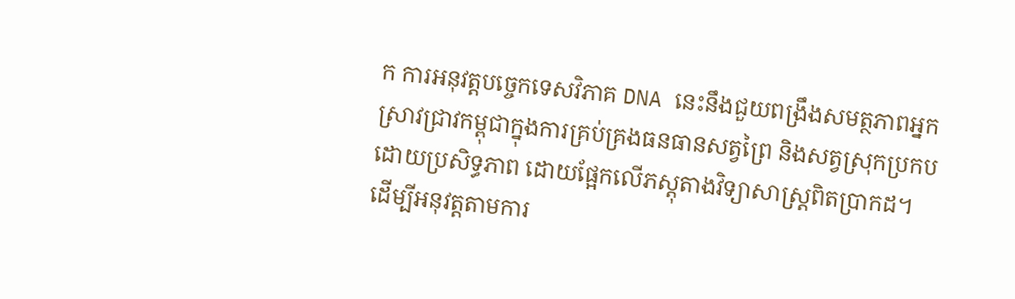ក ការអនុវត្តបច្ចេកទេសវិភាគ DNA នេះនឹងជួយពង្រឹងសមត្ថភាពអ្នកស្រាវជ្រាវកម្ពុជាក្នុងការគ្រប់គ្រងធនធានសត្វព្រៃ និងសត្វស្រុកប្រកបដោយប្រសិទ្ធភាព ដោយផ្អែកលើភស្តុតាងវិទ្យាសាស្ត្រពិតប្រាកដ។
ដើម្បីអនុវត្តតាមការ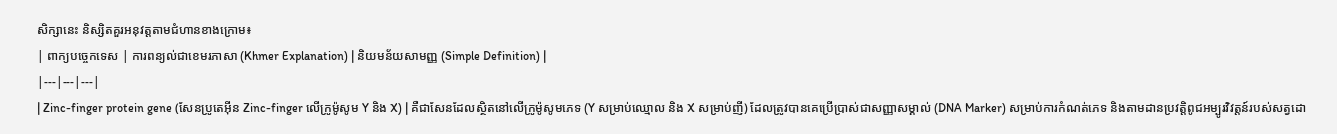សិក្សានេះ និស្សិតគួរអនុវត្តតាមជំហានខាងក្រោម៖
| ពាក្យបច្ចេកទេស | ការពន្យល់ជាខេមរភាសា (Khmer Explanation) | និយមន័យសាមញ្ញ (Simple Definition) |
|---|---|---|
| Zinc-finger protein gene (សែនប្រូតេអ៊ីន Zinc-finger លើក្រូម៉ូសូម Y និង X) | គឺជាសែនដែលស្ថិតនៅលើក្រូម៉ូសូមភេទ (Y សម្រាប់ឈ្មោល និង X សម្រាប់ញី) ដែលត្រូវបានគេប្រើប្រាស់ជាសញ្ញាសម្គាល់ (DNA Marker) សម្រាប់ការកំណត់ភេទ និងតាមដានប្រវត្តិពូជអម្បូរវិវត្តន៍របស់សត្វដោ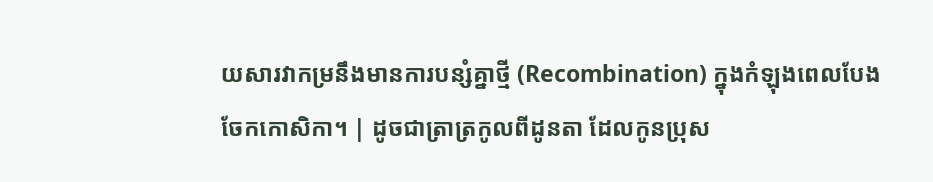យសារវាកម្រនឹងមានការបន្សំគ្នាថ្មី (Recombination) ក្នុងកំឡុងពេលបែងចែកកោសិកា។ | ដូចជាត្រាត្រកូលពីដូនតា ដែលកូនប្រុស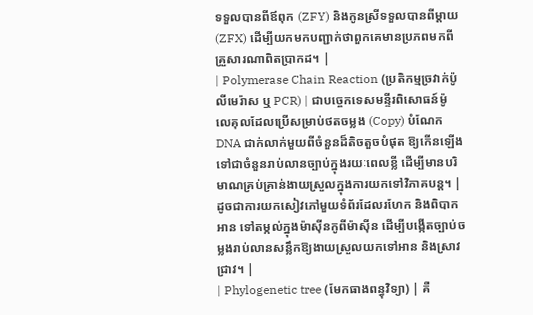ទទួលបានពីឪពុក (ZFY) និងកូនស្រីទទួលបានពីម្តាយ (ZFX) ដើម្បីយកមកបញ្ជាក់ថាពួកគេមានប្រភពមកពីគ្រួសារណាពិតប្រាកដ។ |
| Polymerase Chain Reaction (ប្រតិកម្មច្រវាក់ប៉ូលីមេរ៉ាស ឬ PCR) | ជាបច្ចេកទេសមន្ទីរពិសោធន៍ម៉ូលេគុលដែលប្រើសម្រាប់ថតចម្លង (Copy) បំណែក DNA ជាក់លាក់មួយពីចំនួនដ៏តិចតួចបំផុត ឱ្យកើនឡើងទៅជាចំនួនរាប់លានច្បាប់ក្នុងរយៈពេលខ្លី ដើម្បីមានបរិមាណគ្រប់គ្រាន់ងាយស្រួលក្នុងការយកទៅវិភាគបន្ត។ | ដូចជាការយកសៀវភៅមួយទំព័រដែលរហែក និងពិបាកអាន ទៅតម្កល់ក្នុងម៉ាស៊ីនកូពីម៉ាស៊ីន ដើម្បីបង្កើតច្បាប់ចម្លងរាប់លានសន្លឹកឱ្យងាយស្រួលយកទៅអាន និងស្រាវជ្រាវ។ |
| Phylogenetic tree (មែកធាងពន្ធុវិទ្យា) | គឺ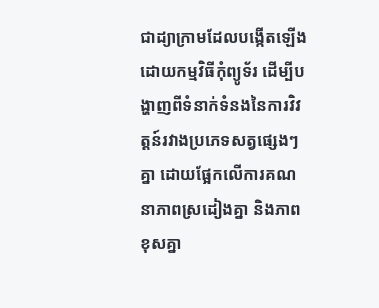ជាដ្យាក្រាមដែលបង្កើតឡើងដោយកម្មវិធីកុំព្យូទ័រ ដើម្បីបង្ហាញពីទំនាក់ទំនងនៃការវិវត្តន៍រវាងប្រភេទសត្វផ្សេងៗគ្នា ដោយផ្អែកលើការគណនាភាពស្រដៀងគ្នា និងភាពខុសគ្នា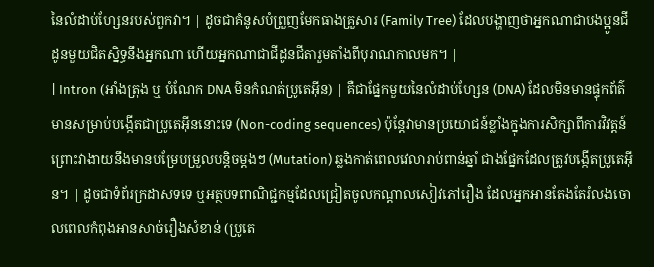នៃលំដាប់ហ្សែនរបស់ពួកវា។ | ដូចជាគំនូសបំព្រួញមែកធាងគ្រួសារ (Family Tree) ដែលបង្ហាញថាអ្នកណាជាបងប្អូនជីដូនមួយជិតស្និទ្ធនឹងអ្នកណា ហើយអ្នកណាជាជីដូនជីតារួមតាំងពីបុរាណកាលមក។ |
| Intron (អាំងត្រុង ឬ បំណែក DNA មិនកំណត់ប្រូតេអ៊ីន) | គឺជាផ្នែកមួយនៃលំដាប់ហ្សែន (DNA) ដែលមិនមានផ្ទុកព័ត៌មានសម្រាប់បង្កើតជាប្រូតេអ៊ីននោះទេ (Non-coding sequences) ប៉ុន្តែវាមានប្រយោជន៍ខ្លាំងក្នុងការសិក្សាពីការវិវត្តន៍ ព្រោះវាងាយនឹងមានបម្រែបម្រួលបន្តិចម្តងៗ (Mutation) ឆ្លងកាត់ពេលវេលារាប់ពាន់ឆ្នាំ ជាងផ្នែកដែលត្រូវបង្កើតប្រូតេអ៊ីន។ | ដូចជាទំព័រក្រដាសទទេ ឬអត្ថបទពាណិជ្ជកម្មដែលជ្រៀតចូលកណ្តាលសៀវភៅរឿង ដែលអ្នកអានតែងតែរំលងចោលពេលកំពុងអានសាច់រឿងសំខាន់ (ប្រូតេ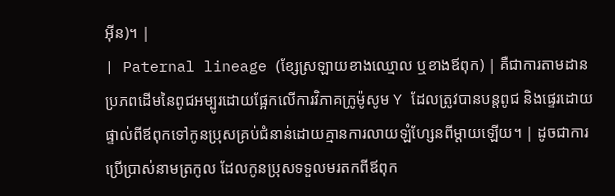អ៊ីន)។ |
| Paternal lineage (ខ្សែស្រឡាយខាងឈ្មោល ឬខាងឪពុក) | គឺជាការតាមដានប្រភពដើមនៃពូជអម្បូរដោយផ្អែកលើការវិភាគក្រូម៉ូសូម Y ដែលត្រូវបានបន្តពូជ និងផ្ទេរដោយផ្ទាល់ពីឪពុកទៅកូនប្រុសគ្រប់ជំនាន់ដោយគ្មានការលាយឡំហ្សែនពីម្តាយឡើយ។ | ដូចជាការប្រើប្រាស់នាមត្រកូល ដែលកូនប្រុសទទួលមរតកពីឪពុក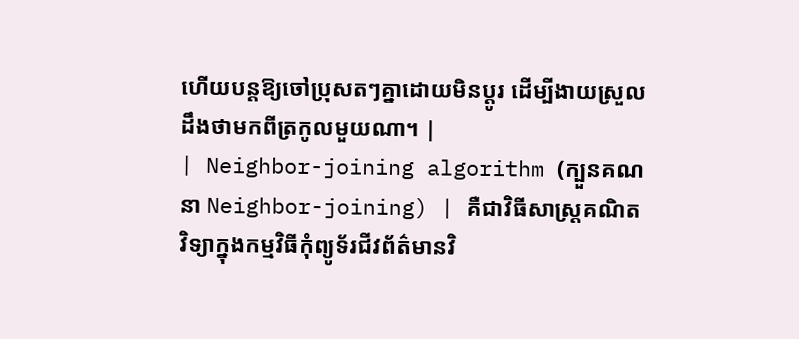ហើយបន្តឱ្យចៅប្រុសតៗគ្នាដោយមិនប្តូរ ដើម្បីងាយស្រួលដឹងថាមកពីត្រកូលមួយណា។ |
| Neighbor-joining algorithm (ក្បួនគណនា Neighbor-joining) | គឺជាវិធីសាស្ត្រគណិតវិទ្យាក្នុងកម្មវិធីកុំព្យូទ័រជីវព័ត៌មានវិ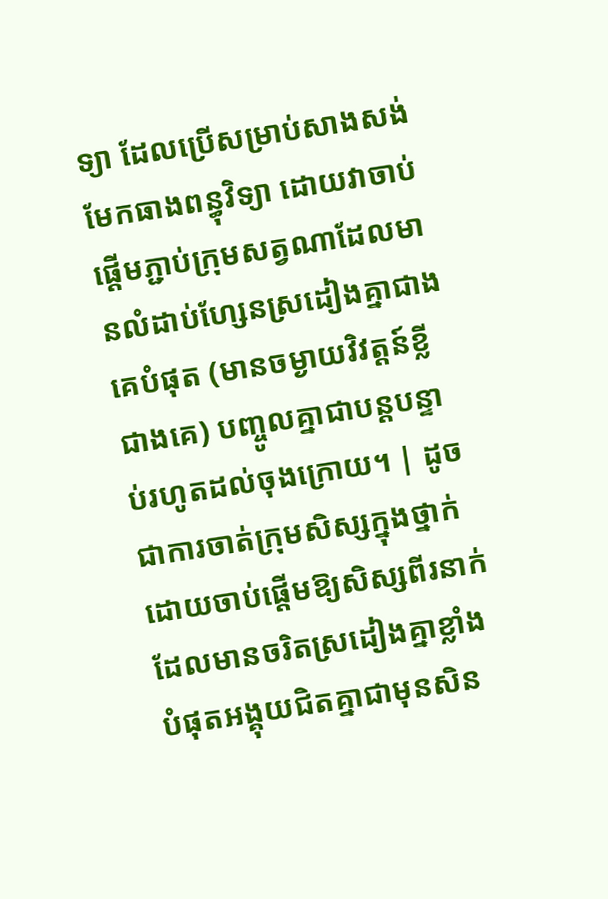ទ្យា ដែលប្រើសម្រាប់សាងសង់មែកធាងពន្ធុវិទ្យា ដោយវាចាប់ផ្តើមភ្ជាប់ក្រុមសត្វណាដែលមានលំដាប់ហ្សែនស្រដៀងគ្នាជាងគេបំផុត (មានចម្ងាយវិវត្តន៍ខ្លីជាងគេ) បញ្ចូលគ្នាជាបន្តបន្ទាប់រហូតដល់ចុងក្រោយ។ | ដូចជាការចាត់ក្រុមសិស្សក្នុងថ្នាក់ ដោយចាប់ផ្តើមឱ្យសិស្សពីរនាក់ដែលមានចរិតស្រដៀងគ្នាខ្លាំងបំផុតអង្គុយជិតគ្នាជាមុនសិន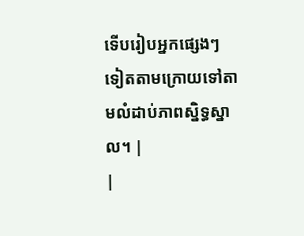ទើបរៀបអ្នកផ្សេងៗទៀតតាមក្រោយទៅតាមលំដាប់ភាពស្និទ្ធស្នាល។ |
|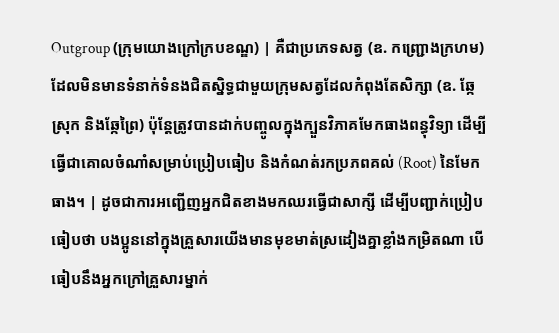Outgroup (ក្រុមយោងក្រៅក្របខណ្ឌ) | គឺជាប្រភេទសត្វ (ឧ. កញ្ជ្រោងក្រហម) ដែលមិនមានទំនាក់ទំនងជិតស្និទ្ធជាមួយក្រុមសត្វដែលកំពុងតែសិក្សា (ឧ. ឆ្កែស្រុក និងឆ្កែព្រៃ) ប៉ុន្តែត្រូវបានដាក់បញ្ចូលក្នុងក្បួនវិភាគមែកធាងពន្ធុវិទ្យា ដើម្បីធ្វើជាគោលចំណាំសម្រាប់ប្រៀបធៀប និងកំណត់រកប្រភពគល់ (Root) នៃមែកធាង។ | ដូចជាការអញ្ជើញអ្នកជិតខាងមកឈរធ្វើជាសាក្សី ដើម្បីបញ្ជាក់ប្រៀបធៀបថា បងប្អូននៅក្នុងគ្រួសារយើងមានមុខមាត់ស្រដៀងគ្នាខ្លាំងកម្រិតណា បើធៀបនឹងអ្នកក្រៅគ្រួសារម្នាក់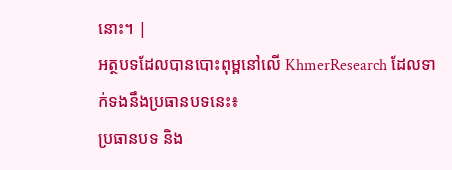នោះ។ |
អត្ថបទដែលបានបោះពុម្ពនៅលើ KhmerResearch ដែលទាក់ទងនឹងប្រធានបទនេះ៖
ប្រធានបទ និង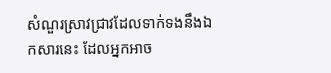សំណួរស្រាវជ្រាវដែលទាក់ទងនឹងឯកសារនេះ ដែលអ្នកអាច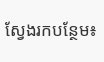ស្វែងរកបន្ថែម៖